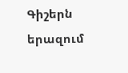Գիշերն երազում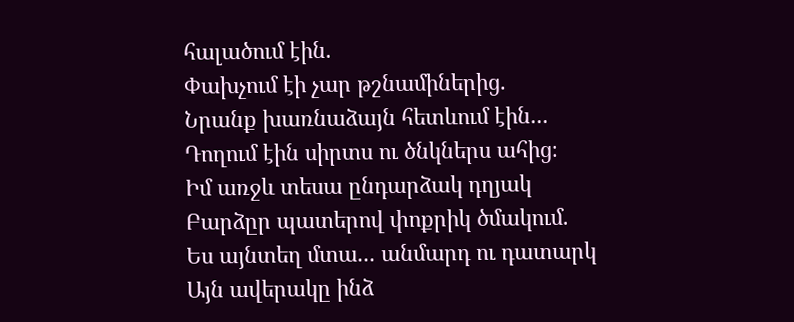հալածում էին.
Փախչում էի չար թշնամիներից.
Նրանք խառնաձայն հետևում էին...
Դողում էին սիրտս ու ծնկներս ահից։
Իմ առջև տեսա ընդարձակ դղյակ
Բարձըր պատերով փոքրիկ ծմակում.
Ես այնտեղ մտա... անմարդ ու դատարկ
Այն ավերակը ինձ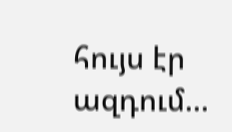հույս էր ազդում...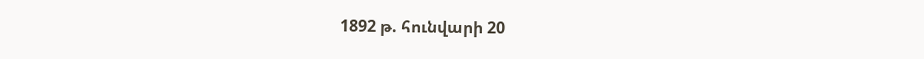1892 թ. հունվարի 20